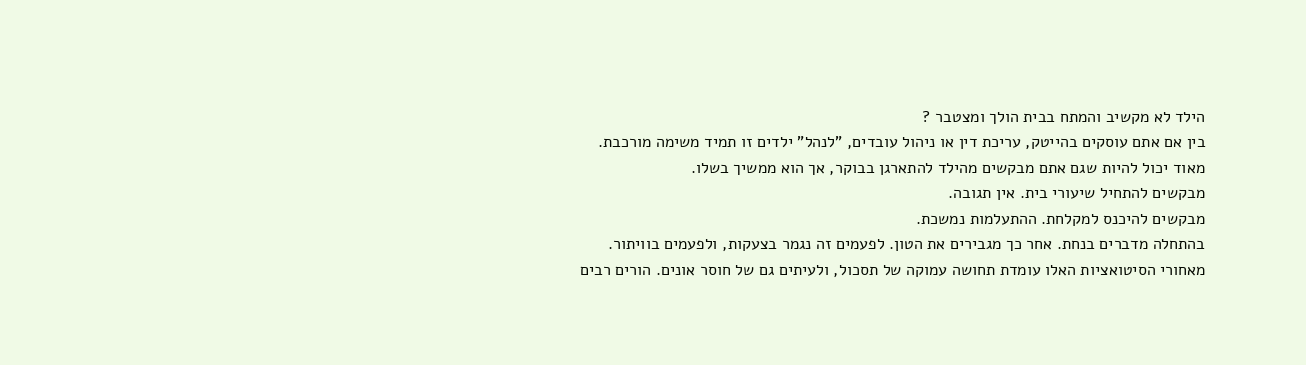הילד לא מקשיב והמתח בבית הולך ומצטבר ?
בין אם אתם עוסקים בהייטק, עריכת דין או ניהול עובדים, "לנהל" ילדים זו תמיד משימה מורכבת.
מאוד יכול להיות שגם אתם מבקשים מהילד להתארגן בבוקר, אך הוא ממשיך בשלו.
מבקשים להתחיל שיעורי בית. אין תגובה.
מבקשים להיכנס למקלחת. ההתעלמות נמשכת.
בהתחלה מדברים בנחת. אחר כך מגבירים את הטון. לפעמים זה נגמר בצעקות, ולפעמים בוויתור.
מאחורי הסיטואציות האלו עומדת תחושה עמוקה של תסכול, ולעיתים גם של חוסר אונים. הורים רבים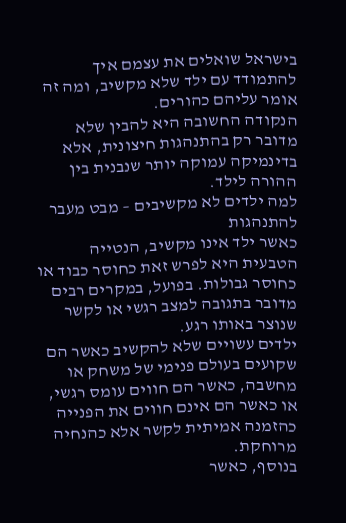בישראל שואלים את עצמם איך להתמודד עם ילד שלא מקשיב, ומה זה אומר עליהם כהורים.
הנקודה החשובה היא להבין שלא מדובר רק בהתנהגות חיצונית, אלא בדינמיקה עמוקה יותר שנבנית בין ההורה לילד.
למה ילדים לא מקשיבים – מבט מעבר להתנהגות
כאשר ילד אינו מקשיב, הנטייה הטבעית היא לפרש זאת כחוסר כבוד או כחוסר גבולות. בפועל, במקרים רבים מדובר בתגובה למצב רגשי או לקשר שנוצר באותו רגע.
ילדים עשויים שלא להקשיב כאשר הם שקועים בעולם פנימי של משחק או מחשבה, כאשר הם חווים עומס רגשי, או כאשר הם אינם חווים את הפנייה כהזמנה אמיתית לקשר אלא כהנחיה מרוחקת.
בנוסף, כאשר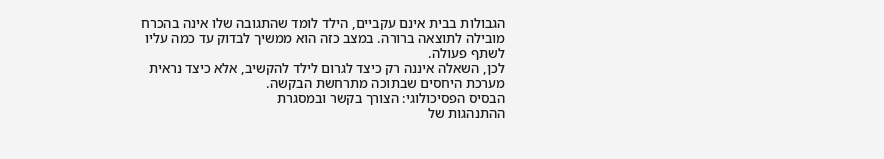הגבולות בבית אינם עקביים, הילד לומד שהתגובה שלו אינה בהכרח מובילה לתוצאה ברורה. במצב כזה הוא ממשיך לבדוק עד כמה עליו לשתף פעולה.
לכן, השאלה איננה רק כיצד לגרום לילד להקשיב, אלא כיצד נראית מערכת היחסים שבתוכה מתרחשת הבקשה.
הבסיס הפסיכולוגי: הצורך בקשר ובמסגרת
ההתנהגות של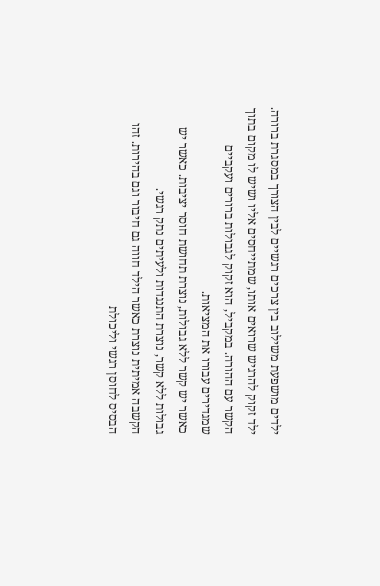ילדים מושפעת משילוב בין צרכים רגשיים לבין הצורך במסגרת ברורה.
ילד זקוק להרגיש שרואים אותו, שמתייחסים אליו ושיש לו מקום בתוך הקשר עם ההורה. במקביל, הוא זקוק לגבולות ברורים ועקביים שמגדירים עבורו את המציאות.
כאשר יש קשר ללא גבולות, נוצרת תחושת חוסר יציבות. כאשר יש גבולות ללא קשר, נוצרת התנגדות ולעיתים נתק רגשי.
הקשבה אמיתית נוצרת כאשר הילד חווה גם חיבור וגם בהירות. זהו הבסיס לחוסן רגשי וליכולת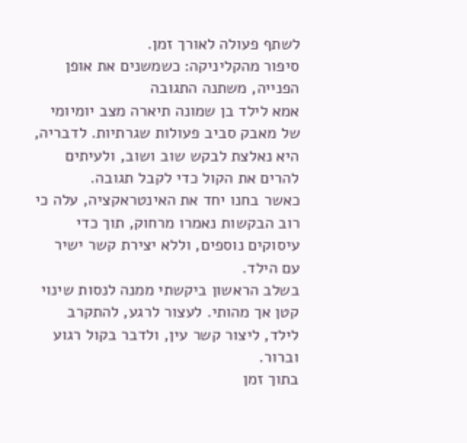לשתף פעולה לאורך זמן.
סיפור מהקליניקה: כשמשנים את אופן הפנייה, משתנה התגובה
אמא לילד בן שמונה תיארה מצב יומיומי של מאבק סביב פעולות שגרתיות. לדבריה, היא נאלצת לבקש שוב ושוב, ולעיתים להרים את הקול כדי לקבל תגובה.
כאשר בחנו יחד את האינטראקציה, עלה כי רוב הבקשות נאמרו מרחוק, תוך כדי עיסוקים נוספים, וללא יצירת קשר ישיר עם הילד.
בשלב הראשון ביקשתי ממנה לנסות שינוי קטן אך מהותי. לעצור לרגע, להתקרב לילד, ליצור קשר עין, ולדבר בקול רגוע וברור.
בתוך זמן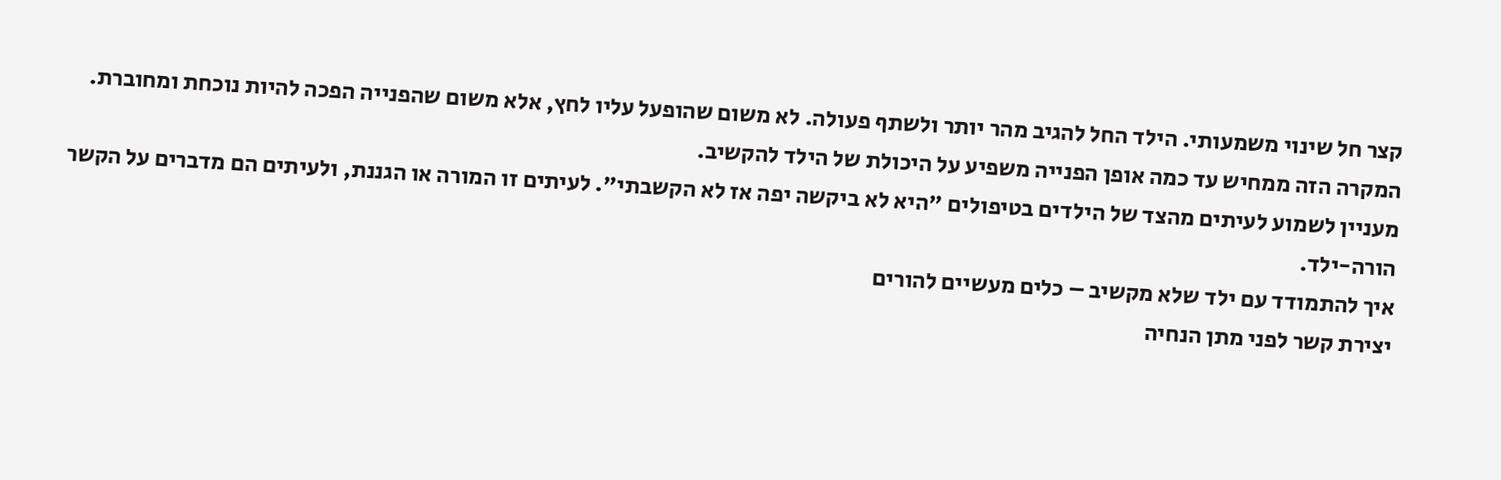קצר חל שינוי משמעותי. הילד החל להגיב מהר יותר ולשתף פעולה. לא משום שהופעל עליו לחץ, אלא משום שהפנייה הפכה להיות נוכחת ומחוברת.
המקרה הזה ממחיש עד כמה אופן הפנייה משפיע על היכולת של הילד להקשיב.
מעניין לשמוע לעיתים מהצד של הילדים בטיפולים "היא לא ביקשה יפה אז לא הקשבתי". לעיתים זו המורה או הגננת, ולעיתים הם מדברים על הקשר הורה-ילד.
איך להתמודד עם ילד שלא מקשיב – כלים מעשיים להורים
יצירת קשר לפני מתן הנחיה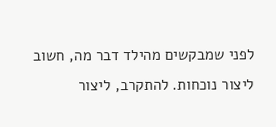לפני שמבקשים מהילד דבר מה, חשוב ליצור נוכחות. להתקרב, ליצור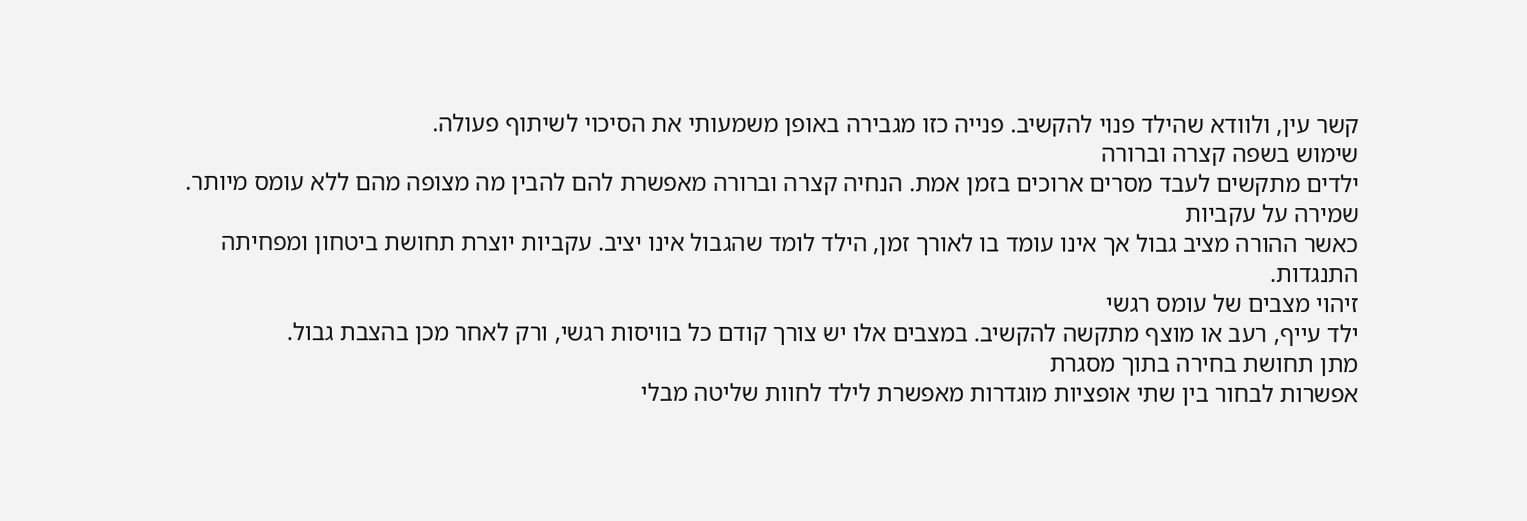קשר עין, ולוודא שהילד פנוי להקשיב. פנייה כזו מגבירה באופן משמעותי את הסיכוי לשיתוף פעולה.
שימוש בשפה קצרה וברורה
ילדים מתקשים לעבד מסרים ארוכים בזמן אמת. הנחיה קצרה וברורה מאפשרת להם להבין מה מצופה מהם ללא עומס מיותר.
שמירה על עקביות
כאשר ההורה מציב גבול אך אינו עומד בו לאורך זמן, הילד לומד שהגבול אינו יציב. עקביות יוצרת תחושת ביטחון ומפחיתה התנגדות.
זיהוי מצבים של עומס רגשי
ילד עייף, רעב או מוצף מתקשה להקשיב. במצבים אלו יש צורך קודם כל בוויסות רגשי, ורק לאחר מכן בהצבת גבול.
מתן תחושת בחירה בתוך מסגרת
אפשרות לבחור בין שתי אופציות מוגדרות מאפשרת לילד לחוות שליטה מבלי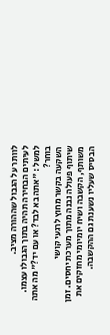לוותר על הגבול שההורה מציב.
לעיתים הבחירה תהיה בתוך הגבולו עצמו. למשל : "אתה בא לבד? או עם יד?" מה אתה בוחר?
השקעה בקשר מחוץ לרגעי קושי
שיתוף פעולה נבנה מתוך מערכת יחסים. זמן משותף, הקשבה ושיח יומיומי מחזקים את הבסיס שעליו נשענת גם ההקשבה.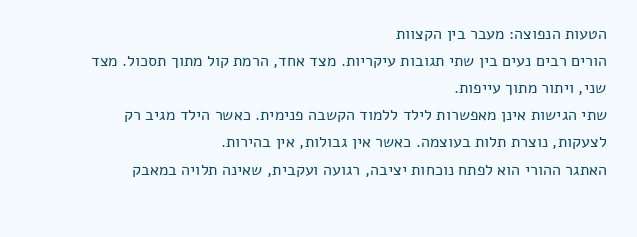הטעות הנפוצה: מעבר בין הקצוות
הורים רבים נעים בין שתי תגובות עיקריות. מצד אחד, הרמת קול מתוך תסכול. מצד שני, ויתור מתוך עייפות.
שתי הגישות אינן מאפשרות לילד ללמוד הקשבה פנימית. כאשר הילד מגיב רק לצעקות, נוצרת תלות בעוצמה. כאשר אין גבולות, אין בהירות.
האתגר ההורי הוא לפתח נוכחות יציבה, רגועה ועקבית, שאינה תלויה במאבק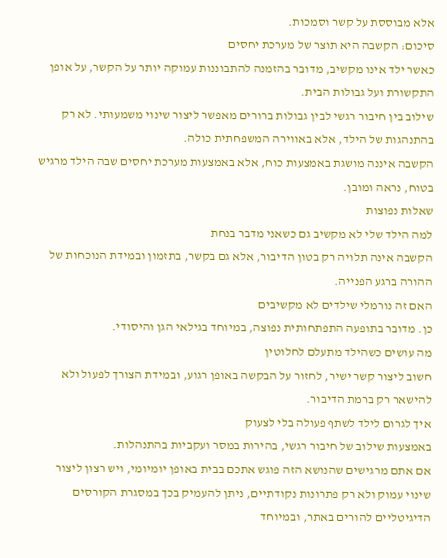אלא מבוססת על קשר וסמכות.
סיכום: הקשבה היא תוצר של מערכת יחסים
כאשר ילד אינו מקשיב, מדובר בהזמנה להתבוננות עמוקה יותר על הקשר, על אופן התקשורת ועל גבולות הבית.
שילוב בין חיבור רגשי לבין גבולות ברורים מאפשר ליצור שינוי משמעותי. לא רק בהתנהגות של הילד, אלא באווירה המשפחתית כולה.
הקשבה איננה מושגת באמצעות כוח, אלא באמצעות מערכת יחסים שבה הילד מרגיש בטוח, נראה ומובן.
שאלות נפוצות
למה הילד שלי לא מקשיב גם כשאני מדבר בנחת
הקשבה אינה תלויה רק בטון הדיבור, אלא גם בקשר, בתזמון ובמידת הנוכחות של ההורה ברגע הפנייה.
האם זה נורמלי שילדים לא מקשיבים
כן. מדובר בתופעה התפתחותית נפוצה, במיוחד בגילאי הגן והיסודי.
מה עושים כשהילד מתעלם לחלוטין
חשוב ליצור קשר ישיר, לחזור על הבקשה באופן רגוע, ובמידת הצורך לפעול ולא להישאר רק ברמת הדיבור.
איך לגרום לילד לשתף פעולה בלי לצעוק
באמצעות שילוב של חיבור רגשי, בהירות במסר ועקביות בהתנהלות.
אם אתם מרגישים שהנושא הזה פוגש אתכם בבית באופן יומיומי, ויש רצון ליצור שינוי עמוק ולא רק פתרונות נקודתיים, ניתן להעמיק בכך במסגרת הקורסים הדיגיטליים להורים באתר, ובמיוחד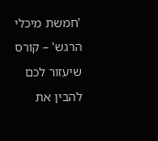'חמשת מיכלי הרגש' – קורס שיעזור לכם להבין את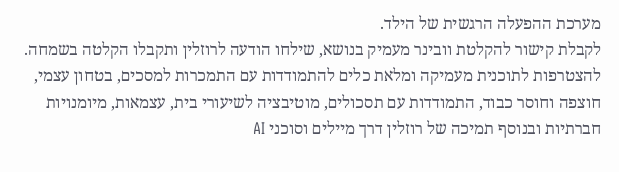מערכת ההפעלה הרגשית של הילד.
לקבלת קישור להקלטת וובינר מעמיק בנושא, שילחו הודעה לרוזלין ותקבלו הקלטה בשמחה.
להצטרפות לתוכנית מעמיקה ומלאת כלים להתמודדות עם התמכרות למסכים, בטחון עצמי, חוצפה וחוסר כבוד, התמודדות עם תסכולים, מוטיבציה לשיעורי בית, עצמאות, מיומנויות חברתיות ובנוסף תמיכה של רוזלין דרך מיילים וסוכני AI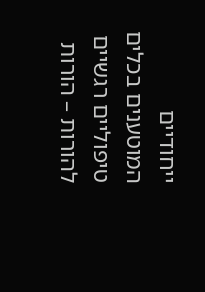ייחודיים המוטענים בכלים טיפוליים רגשיים להורות – הורות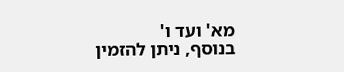מא' ועד ו'
בנוסף, ניתן להזמין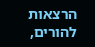הרצאות להורים,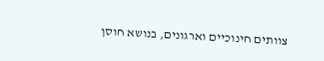צוותים חינוכיים וארגונים, בנושא חוסן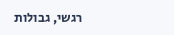רגשי, גבולות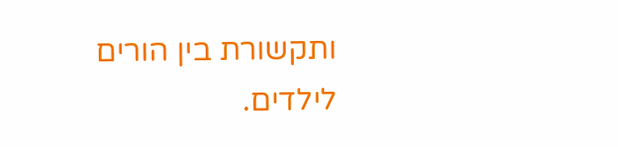ותקשורת בין הורים לילדים.